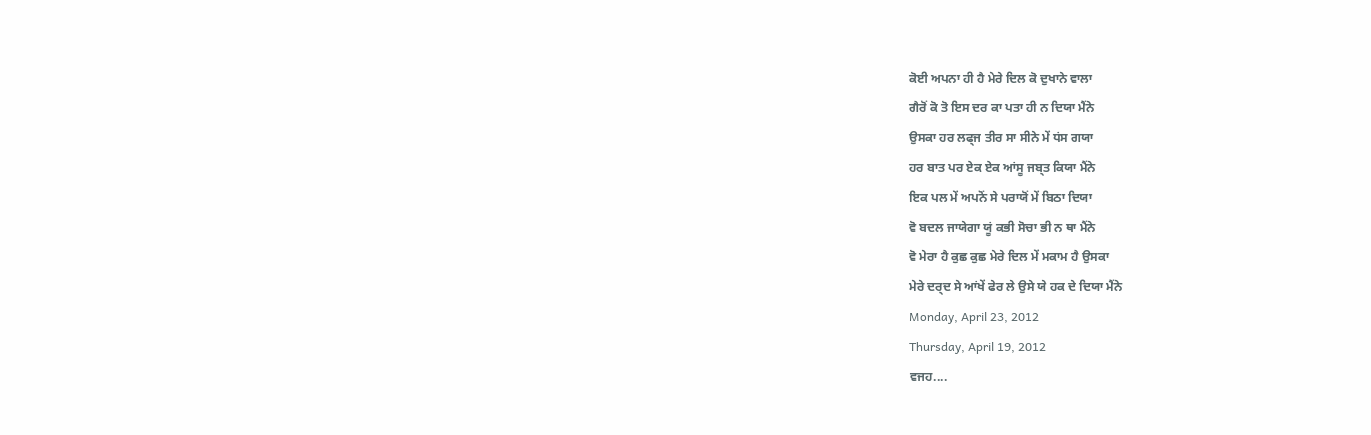ਕੋਈ ਅਪਨਾ ਹੀ ਹੈ ਮੇਰੇ ਦਿਲ ਕੋ ਦੁਖਾਨੇ ਵਾਲਾ
ਗੈਰੋਂ ਕੋ ਤੋ ਇਸ ਦਰ ਕਾ ਪਤਾ ਹੀ ਨ ਦਿਯਾ ਮੈਂਨੇ
ਉਸਕਾ ਹਰ ਲਫ੍ਜ ਤੀਰ ਸਾ ਸੀਨੇ ਮੇਂ ਧਂਸ ਗਯਾ
ਹਰ ਬਾਤ ਪਰ ਏਕ ਏਕ ਆਂਸੂ ਜਬ੍ਤ ਕਿਯਾ ਮੈਂਨੇ
ਇਕ ਪਲ ਮੇਂ ਅਪਨੋਂ ਸੇ ਪਰਾਯੋਂ ਮੇਂ ਬਿਠਾ ਦਿਯਾ
ਵੋ ਬਦਲ ਜਾਯੇਗਾ ਯੂਂ ਕਭੀ ਸੋਚਾ ਭੀ ਨ ਥਾ ਮੈਂਨੇ
ਵੋ ਮੇਰਾ ਹੈ ਕੁਛ ਕੁਛ ਮੇਰੇ ਦਿਲ ਮੇਂ ਮਕਾਮ ਹੈ ਉਸਕਾ
ਮੇਰੇ ਦਰ੍ਦ ਸੇ ਆਂਖੇਂ ਫੇਰ ਲੇ ਉਸੇ ਯੇ ਹਕ ਦੇ ਦਿਯਾ ਮੈਂਨੇ
Monday, April 23, 2012
Thursday, April 19, 2012
ਵਜਹ....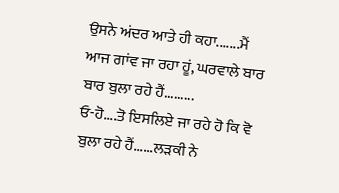ਉਸਨੇ ਅਂਦਰ ਆਤੇ ਹੀ ਕਹਾ.......ਮੈਂ ਆਜ ਗਾਂਵ ਜਾ ਰਹਾ ਹੂਂ, ਘਰਵਾਲੇ ਬਾਰ ਬਾਰ ਬੁਲਾ ਰਹੇ ਹੈਂ.........
ਓ-ਹੋ....ਤੋ ਇਸਲਿਏ ਜਾ ਰਹੇ ਹੋ ਕਿ ਵੋ ਬੁਲਾ ਰਹੇ ਹੈਂ......ਲੜਕੀ ਨੇ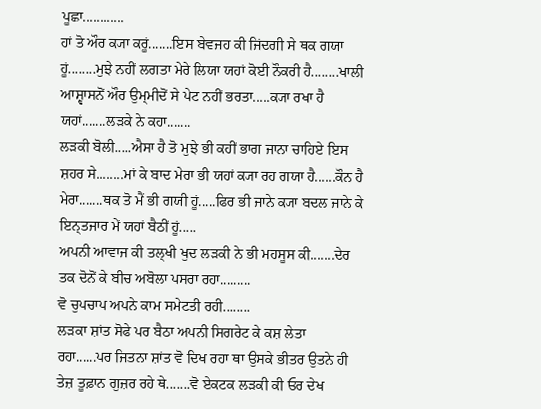ਪੂਛਾ............
ਹਾਂ ਤੋ ਔਰ ਕ੍ਯਾ ਕਰੂਂ.......ਇਸ ਬੇਵਜਹ ਕੀ ਜਿਂਦਗੀ ਸੇ ਥਕ ਗਯਾ ਹੂਂ........ਮੁਝੇ ਨਹੀਂ ਲਗਤਾ ਮੇਰੇ ਲਿਯਾ ਯਹਾਂ ਕੋਈ ਨੌਕਰੀ ਹੈ........ਖਾਲੀ ਆਸ਼੍ਵਾਸਨੋਂ ਔਰ ਉਮ੍ਮੀਦੋਂ ਸੇ ਪੇਟ ਨਹੀਂ ਭਰਤਾ.....ਕ੍ਯਾ ਰਖਾ ਹੈ ਯਹਾਂ.......ਲੜਕੇ ਨੇ ਕਹਾ.......
ਲੜਕੀ ਬੋਲੀ.....ਐਸਾ ਹੈ ਤੋ ਮੁਝੇ ਭੀ ਕਹੀਂ ਭਾਗ ਜਾਨਾ ਚਾਹਿਏ ਇਸ ਸ਼ਹਰ ਸੇ........ਮਾਂ ਕੇ ਬਾਦ ਮੇਰਾ ਭੀ ਯਹਾਂ ਕ੍ਯਾ ਰਹ ਗਯਾ ਹੈ......ਕੌਨ ਹੈ ਮੇਰਾ.......ਥਕ ਤੋ ਮੈਂ ਭੀ ਗਯੀ ਹੂਂ.....ਫਿਰ ਭੀ ਜਾਨੇ ਕ੍ਯਾ ਬਦਲ ਜਾਨੇ ਕੇ ਇਨ੍ਤਜਾਰ ਮੇਂ ਯਹਾਂ ਬੈਠੀਂ ਹੂਂ.....
ਅਪਨੀ ਆਵਾਜ ਕੀ ਤਲ੍ਖੀ ਖੁਦ ਲੜਕੀ ਨੇ ਭੀ ਮਹਸੂਸ ਕੀ.......ਦੇਰ ਤਕ ਦੋਨੋਂ ਕੇ ਬੀਚ ਅਬੋਲਾ ਪਸਰਾ ਰਹਾ.........
ਵੋ ਚੁਪਚਾਪ ਅਪਨੇ ਕਾਮ ਸਮੇਟਤੀ ਰਹੀ........
ਲਡ਼ਕਾ ਸ਼ਾਂਤ ਸੋਫੇ ਪਰ ਬੈਠਾ ਅਪਨੀ ਸਿਗਰੇਟ ਕੇ ਕਸ਼ ਲੇਤਾ ਰਹਾ......ਪਰ ਜਿਤਨਾ ਸ਼ਾਂਤ ਵੋ ਦਿਖ ਰਹਾ ਥਾ ਉਸਕੇ ਭੀਤਰ ਉਤਨੇ ਹੀ ਤੇਜ਼ ਤੂਫ਼ਾਨ ਗੁਜ਼ਰ ਰਹੇ ਥੇ.......ਵੋ ਏਕਟਕ ਲੜਕੀ ਕੀ ਓਰ ਦੇਖ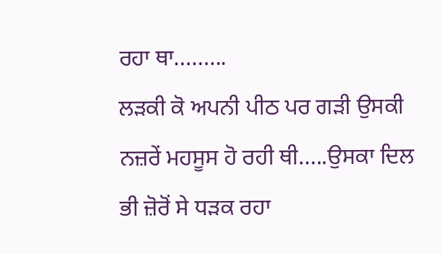ਰਹਾ ਥਾ.........
ਲੜਕੀ ਕੋ ਅਪਨੀ ਪੀਠ ਪਰ ਗੜੀ ਉਸਕੀ ਨਜ਼ਰੇਂ ਮਹਸੂਸ ਹੋ ਰਹੀ ਥੀ.....ਉਸਕਾ ਦਿਲ ਭੀ ਜ਼ੋਰੋਂ ਸੇ ਧੜਕ ਰਹਾ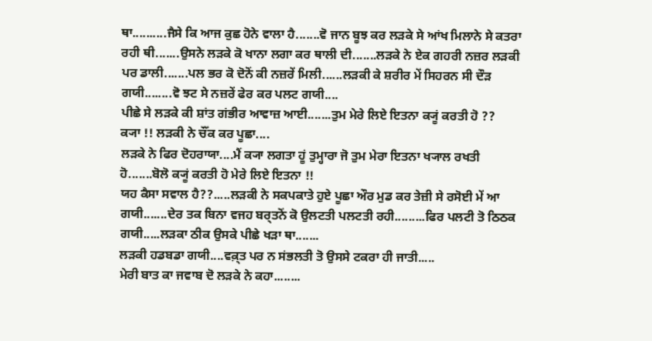ਥਾ..........ਜੈਸੇ ਕਿ ਆਜ ਕੁਛ ਹੋਨੇ ਵਾਲਾ ਹੈ.......ਵੋ ਜਾਨ ਬੂਝ ਕਰ ਲੜਕੇ ਸੇ ਆਂਖ ਮਿਲਾਨੇ ਸੇ ਕਤਰਾ ਰਹੀ ਥੀ.......ਉਸਨੇ ਲੜਕੇ ਕੋ ਖਾਨਾ ਲਗਾ ਕਰ ਥਾਲੀ ਦੀ.......ਲੜਕੇ ਨੇ ਏਕ ਗਹਰੀ ਨਜ਼ਰ ਲੜਕੀ ਪਰ ਡਾਲੀ.......ਪਲ ਭਰ ਕੋ ਦੋਨੋਂ ਕੀ ਨਜ਼ਰੇਂ ਮਿਲੀ......ਲੜਕੀ ਕੇ ਸ਼ਰੀਰ ਮੇਂ ਸਿਹਰਨ ਸੀ ਦੌਡ਼ ਗਯੀ........ਵੋ ਝਟ ਸੇ ਨਜ਼ਰੇਂ ਫੇਰ ਕਰ ਪਲਟ ਗਯੀ....
ਪੀਛੇ ਸੇ ਲੜਕੇ ਕੀ ਸ਼ਾਂਤ ਗਂਭੀਰ ਆਵਾਜ਼ ਆਈ.......ਤੁਮ ਮੇਰੇ ਲਿਏ ਇਤਨਾ ਕ੍ਯੂਂ ਕਰਤੀ ਹੋ ??
ਕ੍ਯਾ !! ਲੜਕੀ ਨੇ ਚੌਂਕ ਕਰ ਪੂਛਾ....
ਲੜਕੇ ਨੇ ਫਿਰ ਦੋਹਰਾਯਾ....ਮੈਂ ਕ੍ਯਾ ਲਗਤਾ ਹੂਂ ਤੁਮ੍ਹਾਰਾ ਜੋ ਤੁਮ ਮੇਰਾ ਇਤਨਾ ਖ੍ਯਾਲ ਰਖਤੀ ਹੋ.......ਬੋਲੋ ਕ੍ਯੂਂ ਕਰਤੀ ਹੋ ਮੇਰੇ ਲਿਏ ਇਤਨਾ !!
ਯਹ ਕੈਸਾ ਸਵਾਲ ਹੈ??.....ਲੜਕੀ ਨੇ ਸਕਪਕਾਤੇ ਹੁਏ ਪੂਛਾ ਔਰ ਮੁਡ ਕਰ ਤੇਜ਼ੀ ਸੇ ਰਸੋਈ ਮੇਂ ਆ ਗਯੀ.......ਦੇਰ ਤਕ ਬਿਨਾ ਵਜਹ ਬਰ੍ਤਨੋਂ ਕੋ ਉਲਟਤੀ ਪਲਟਤੀ ਰਹੀ.........ਫਿਰ ਪਲਟੀ ਤੋ ਠਿਠਕ ਗਯੀ.....ਲਡ਼ਕਾ ਠੀਕ ਉਸਕੇ ਪੀਛੇ ਖੜਾ ਥਾ.......
ਲੜਕੀ ਹਡਬਡਾ ਗਯੀ....ਵਕ਼੍ਤ ਪਰ ਨ ਸਂਭਲਤੀ ਤੋ ਉਸਸੇ ਟਕਰਾ ਹੀ ਜਾਤੀ.....
ਮੇਰੀ ਬਾਤ ਕਾ ਜਵਾਬ ਦੋ ਲੜਕੇ ਨੇ ਕਹਾ........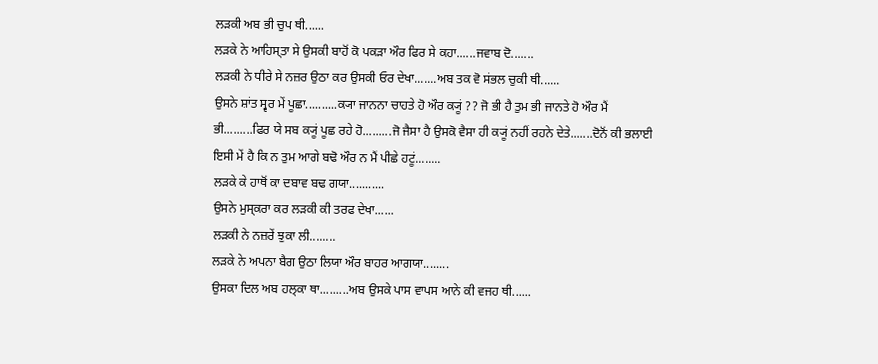ਲੜਕੀ ਅਬ ਭੀ ਚੁਪ ਥੀ......
ਲੜਕੇ ਨੇ ਆਹਿਸ੍ਤਾ ਸੇ ਉਸਕੀ ਬਾਹੋਂ ਕੋ ਪਕੜਾ ਔਰ ਫਿਰ ਸੇ ਕਹਾ......ਜਵਾਬ ਦੋ.......
ਲੜਕੀ ਨੇ ਧੀਰੇ ਸੇ ਨਜ਼ਰ ਉਠਾ ਕਰ ਉਸਕੀ ਓਰ ਦੇਖਾ.......ਅਬ ਤਕ ਵੋ ਸਂਭਲ ਚੁਕੀ ਥੀ......
ਉਸਨੇ ਸ਼ਾਂਤ ਸ੍ਵਰ ਮੇਂ ਪੂਛਾ..........ਕ੍ਯਾ ਜਾਨਨਾ ਚਾਹਤੇ ਹੋ ਔਰ ਕ੍ਯੂਂ ?? ਜੋ ਭੀ ਹੈ ਤੁਮ ਭੀ ਜਾਨਤੇ ਹੋ ਔਰ ਮੈਂ ਭੀ.........ਫਿਰ ਯੇ ਸਬ ਕ੍ਯੂਂ ਪੂਛ ਰਹੇ ਹੋ.........ਜੋ ਜੈਸਾ ਹੈ ਉਸਕੋ ਵੈਸਾ ਹੀ ਕ੍ਯੂਂ ਨਹੀਂ ਰਹਨੇ ਦੇਤੇ.......ਦੋਨੋਂ ਕੀ ਭਲਾਈ ਇਸੀ ਮੇਂ ਹੈ ਕਿ ਨ ਤੁਮ ਆਗੇ ਬਢੋ ਔਰ ਨ ਮੈਂ ਪੀਛੇ ਹਟੂਂ........
ਲੜਕੇ ਕੇ ਹਾਥੋਂ ਕਾ ਦਬਾਵ ਬਢ ਗਯਾ...........
ਉਸਨੇ ਮੁਸ੍ਕਰਾ ਕਰ ਲੜਕੀ ਕੀ ਤਰਫ ਦੇਖਾ......
ਲੜਕੀ ਨੇ ਨਜ਼ਰੇਂ ਝੁਕਾ ਲੀ........
ਲੜਕੇ ਨੇ ਅਪਨਾ ਬੈਗ ਉਠਾ ਲਿਯਾ ਔਰ ਬਾਹਰ ਆਗਯਾ........
ਉਸਕਾ ਦਿਲ ਅਬ ਹਲ੍ਕਾ ਥਾ.........ਅਬ ਉਸਕੇ ਪਾਸ ਵਾਪਸ ਆਨੇ ਕੀ ਵਜਹ ਥੀ......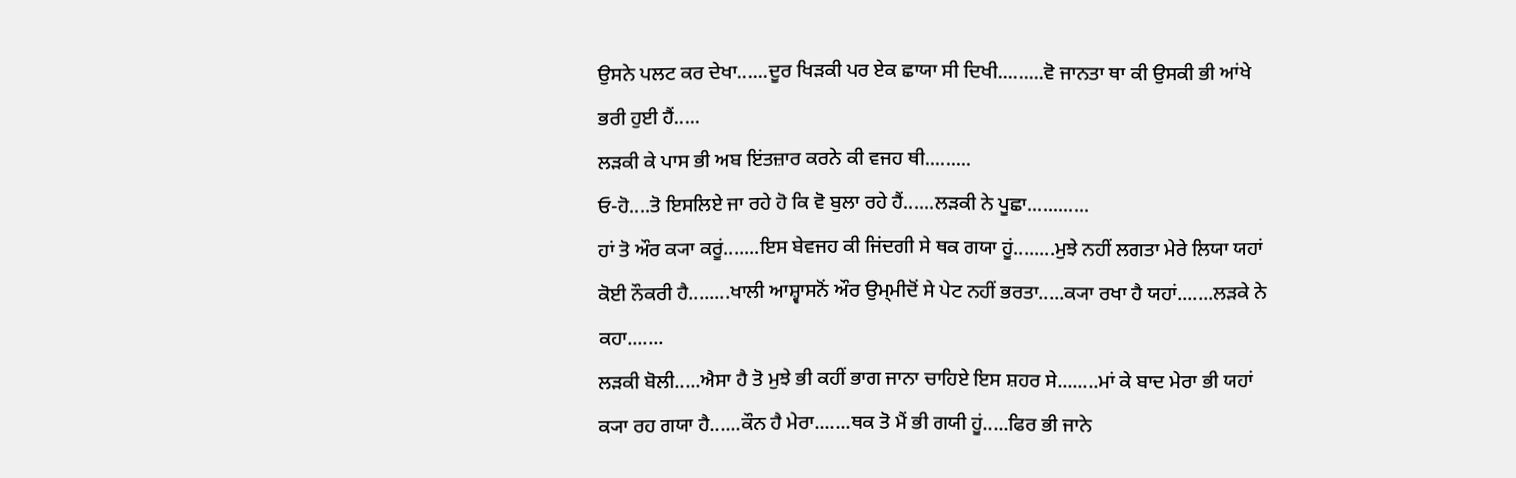ਉਸਨੇ ਪਲਟ ਕਰ ਦੇਖਾ......ਦੂਰ ਖਿਡ਼ਕੀ ਪਰ ਏਕ ਛਾਯਾ ਸੀ ਦਿਖੀ.........ਵੋ ਜਾਨਤਾ ਥਾ ਕੀ ਉਸਕੀ ਭੀ ਆਂਖੇ ਭਰੀ ਹੁਈ ਹੈਂ.....
ਲੜਕੀ ਕੇ ਪਾਸ ਭੀ ਅਬ ਇਂਤਜ਼ਾਰ ਕਰਨੇ ਕੀ ਵਜਹ ਥੀ.........
ਓ-ਹੋ....ਤੋ ਇਸਲਿਏ ਜਾ ਰਹੇ ਹੋ ਕਿ ਵੋ ਬੁਲਾ ਰਹੇ ਹੈਂ......ਲੜਕੀ ਨੇ ਪੂਛਾ............
ਹਾਂ ਤੋ ਔਰ ਕ੍ਯਾ ਕਰੂਂ.......ਇਸ ਬੇਵਜਹ ਕੀ ਜਿਂਦਗੀ ਸੇ ਥਕ ਗਯਾ ਹੂਂ........ਮੁਝੇ ਨਹੀਂ ਲਗਤਾ ਮੇਰੇ ਲਿਯਾ ਯਹਾਂ ਕੋਈ ਨੌਕਰੀ ਹੈ........ਖਾਲੀ ਆਸ਼੍ਵਾਸਨੋਂ ਔਰ ਉਮ੍ਮੀਦੋਂ ਸੇ ਪੇਟ ਨਹੀਂ ਭਰਤਾ.....ਕ੍ਯਾ ਰਖਾ ਹੈ ਯਹਾਂ.......ਲੜਕੇ ਨੇ ਕਹਾ.......
ਲੜਕੀ ਬੋਲੀ.....ਐਸਾ ਹੈ ਤੋ ਮੁਝੇ ਭੀ ਕਹੀਂ ਭਾਗ ਜਾਨਾ ਚਾਹਿਏ ਇਸ ਸ਼ਹਰ ਸੇ........ਮਾਂ ਕੇ ਬਾਦ ਮੇਰਾ ਭੀ ਯਹਾਂ ਕ੍ਯਾ ਰਹ ਗਯਾ ਹੈ......ਕੌਨ ਹੈ ਮੇਰਾ.......ਥਕ ਤੋ ਮੈਂ ਭੀ ਗਯੀ ਹੂਂ.....ਫਿਰ ਭੀ ਜਾਨੇ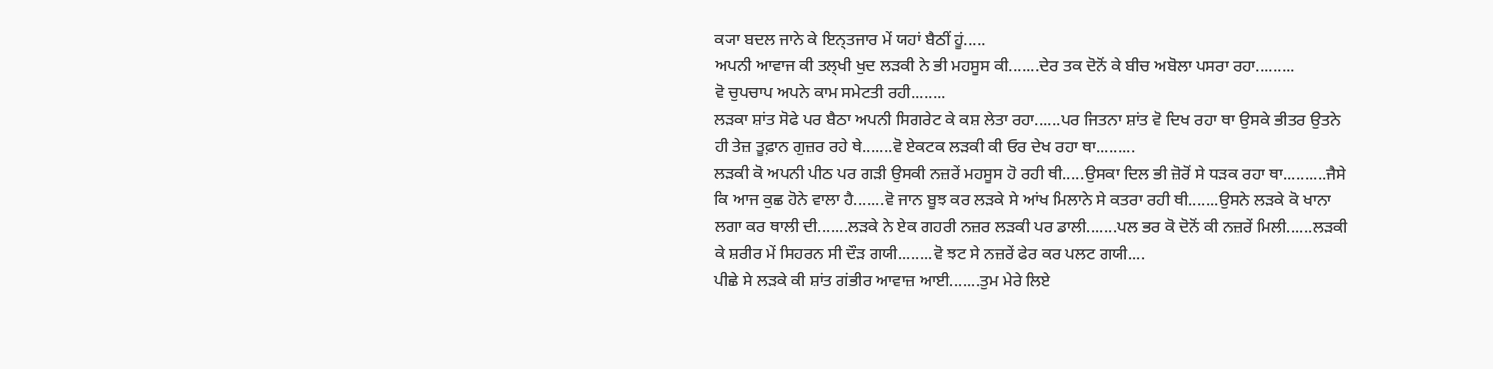ਕ੍ਯਾ ਬਦਲ ਜਾਨੇ ਕੇ ਇਨ੍ਤਜਾਰ ਮੇਂ ਯਹਾਂ ਬੈਠੀਂ ਹੂਂ.....
ਅਪਨੀ ਆਵਾਜ ਕੀ ਤਲ੍ਖੀ ਖੁਦ ਲੜਕੀ ਨੇ ਭੀ ਮਹਸੂਸ ਕੀ.......ਦੇਰ ਤਕ ਦੋਨੋਂ ਕੇ ਬੀਚ ਅਬੋਲਾ ਪਸਰਾ ਰਹਾ.........
ਵੋ ਚੁਪਚਾਪ ਅਪਨੇ ਕਾਮ ਸਮੇਟਤੀ ਰਹੀ........
ਲਡ਼ਕਾ ਸ਼ਾਂਤ ਸੋਫੇ ਪਰ ਬੈਠਾ ਅਪਨੀ ਸਿਗਰੇਟ ਕੇ ਕਸ਼ ਲੇਤਾ ਰਹਾ......ਪਰ ਜਿਤਨਾ ਸ਼ਾਂਤ ਵੋ ਦਿਖ ਰਹਾ ਥਾ ਉਸਕੇ ਭੀਤਰ ਉਤਨੇ ਹੀ ਤੇਜ਼ ਤੂਫ਼ਾਨ ਗੁਜ਼ਰ ਰਹੇ ਥੇ.......ਵੋ ਏਕਟਕ ਲੜਕੀ ਕੀ ਓਰ ਦੇਖ ਰਹਾ ਥਾ.........
ਲੜਕੀ ਕੋ ਅਪਨੀ ਪੀਠ ਪਰ ਗੜੀ ਉਸਕੀ ਨਜ਼ਰੇਂ ਮਹਸੂਸ ਹੋ ਰਹੀ ਥੀ.....ਉਸਕਾ ਦਿਲ ਭੀ ਜ਼ੋਰੋਂ ਸੇ ਧੜਕ ਰਹਾ ਥਾ..........ਜੈਸੇ ਕਿ ਆਜ ਕੁਛ ਹੋਨੇ ਵਾਲਾ ਹੈ.......ਵੋ ਜਾਨ ਬੂਝ ਕਰ ਲੜਕੇ ਸੇ ਆਂਖ ਮਿਲਾਨੇ ਸੇ ਕਤਰਾ ਰਹੀ ਥੀ.......ਉਸਨੇ ਲੜਕੇ ਕੋ ਖਾਨਾ ਲਗਾ ਕਰ ਥਾਲੀ ਦੀ.......ਲੜਕੇ ਨੇ ਏਕ ਗਹਰੀ ਨਜ਼ਰ ਲੜਕੀ ਪਰ ਡਾਲੀ.......ਪਲ ਭਰ ਕੋ ਦੋਨੋਂ ਕੀ ਨਜ਼ਰੇਂ ਮਿਲੀ......ਲੜਕੀ ਕੇ ਸ਼ਰੀਰ ਮੇਂ ਸਿਹਰਨ ਸੀ ਦੌਡ਼ ਗਯੀ........ਵੋ ਝਟ ਸੇ ਨਜ਼ਰੇਂ ਫੇਰ ਕਰ ਪਲਟ ਗਯੀ....
ਪੀਛੇ ਸੇ ਲੜਕੇ ਕੀ ਸ਼ਾਂਤ ਗਂਭੀਰ ਆਵਾਜ਼ ਆਈ.......ਤੁਮ ਮੇਰੇ ਲਿਏ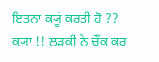ਇਤਨਾ ਕ੍ਯੂਂ ਕਰਤੀ ਹੋ ??
ਕ੍ਯਾ !! ਲੜਕੀ ਨੇ ਚੌਂਕ ਕਰ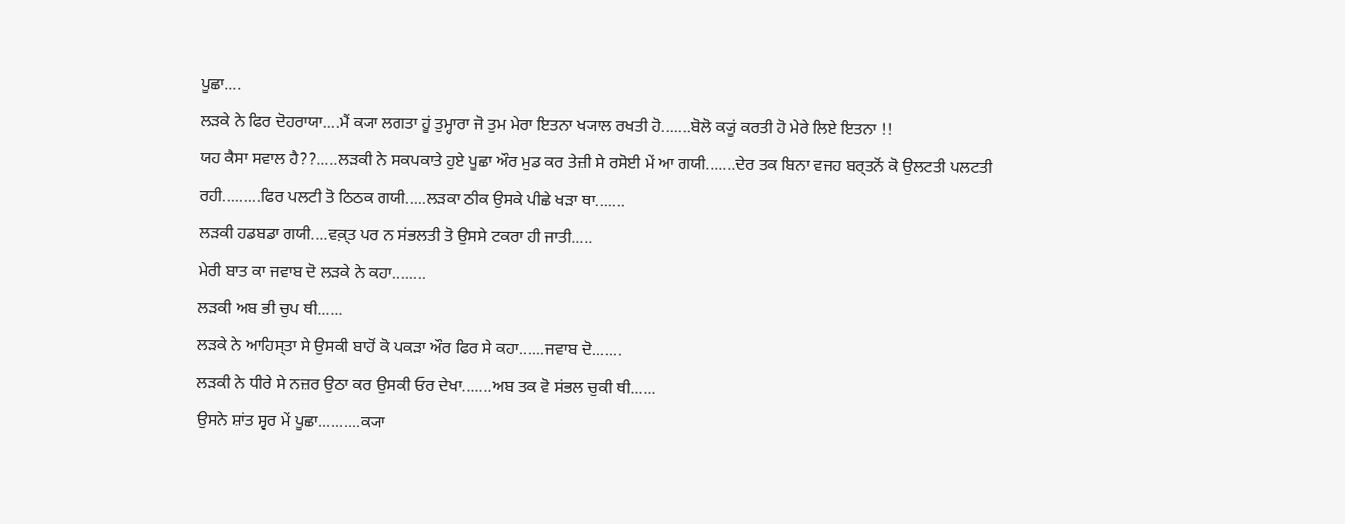ਪੂਛਾ....
ਲੜਕੇ ਨੇ ਫਿਰ ਦੋਹਰਾਯਾ....ਮੈਂ ਕ੍ਯਾ ਲਗਤਾ ਹੂਂ ਤੁਮ੍ਹਾਰਾ ਜੋ ਤੁਮ ਮੇਰਾ ਇਤਨਾ ਖ੍ਯਾਲ ਰਖਤੀ ਹੋ.......ਬੋਲੋ ਕ੍ਯੂਂ ਕਰਤੀ ਹੋ ਮੇਰੇ ਲਿਏ ਇਤਨਾ !!
ਯਹ ਕੈਸਾ ਸਵਾਲ ਹੈ??.....ਲੜਕੀ ਨੇ ਸਕਪਕਾਤੇ ਹੁਏ ਪੂਛਾ ਔਰ ਮੁਡ ਕਰ ਤੇਜ਼ੀ ਸੇ ਰਸੋਈ ਮੇਂ ਆ ਗਯੀ.......ਦੇਰ ਤਕ ਬਿਨਾ ਵਜਹ ਬਰ੍ਤਨੋਂ ਕੋ ਉਲਟਤੀ ਪਲਟਤੀ ਰਹੀ.........ਫਿਰ ਪਲਟੀ ਤੋ ਠਿਠਕ ਗਯੀ.....ਲਡ਼ਕਾ ਠੀਕ ਉਸਕੇ ਪੀਛੇ ਖੜਾ ਥਾ.......
ਲੜਕੀ ਹਡਬਡਾ ਗਯੀ....ਵਕ਼੍ਤ ਪਰ ਨ ਸਂਭਲਤੀ ਤੋ ਉਸਸੇ ਟਕਰਾ ਹੀ ਜਾਤੀ.....
ਮੇਰੀ ਬਾਤ ਕਾ ਜਵਾਬ ਦੋ ਲੜਕੇ ਨੇ ਕਹਾ........
ਲੜਕੀ ਅਬ ਭੀ ਚੁਪ ਥੀ......
ਲੜਕੇ ਨੇ ਆਹਿਸ੍ਤਾ ਸੇ ਉਸਕੀ ਬਾਹੋਂ ਕੋ ਪਕੜਾ ਔਰ ਫਿਰ ਸੇ ਕਹਾ......ਜਵਾਬ ਦੋ.......
ਲੜਕੀ ਨੇ ਧੀਰੇ ਸੇ ਨਜ਼ਰ ਉਠਾ ਕਰ ਉਸਕੀ ਓਰ ਦੇਖਾ.......ਅਬ ਤਕ ਵੋ ਸਂਭਲ ਚੁਕੀ ਥੀ......
ਉਸਨੇ ਸ਼ਾਂਤ ਸ੍ਵਰ ਮੇਂ ਪੂਛਾ..........ਕ੍ਯਾ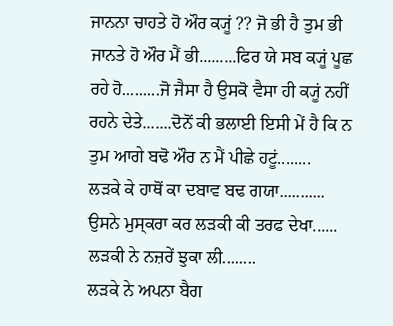ਜਾਨਨਾ ਚਾਹਤੇ ਹੋ ਔਰ ਕ੍ਯੂਂ ?? ਜੋ ਭੀ ਹੈ ਤੁਮ ਭੀ ਜਾਨਤੇ ਹੋ ਔਰ ਮੈਂ ਭੀ.........ਫਿਰ ਯੇ ਸਬ ਕ੍ਯੂਂ ਪੂਛ ਰਹੇ ਹੋ.........ਜੋ ਜੈਸਾ ਹੈ ਉਸਕੋ ਵੈਸਾ ਹੀ ਕ੍ਯੂਂ ਨਹੀਂ ਰਹਨੇ ਦੇਤੇ.......ਦੋਨੋਂ ਕੀ ਭਲਾਈ ਇਸੀ ਮੇਂ ਹੈ ਕਿ ਨ ਤੁਮ ਆਗੇ ਬਢੋ ਔਰ ਨ ਮੈਂ ਪੀਛੇ ਹਟੂਂ........
ਲੜਕੇ ਕੇ ਹਾਥੋਂ ਕਾ ਦਬਾਵ ਬਢ ਗਯਾ...........
ਉਸਨੇ ਮੁਸ੍ਕਰਾ ਕਰ ਲੜਕੀ ਕੀ ਤਰਫ ਦੇਖਾ......
ਲੜਕੀ ਨੇ ਨਜ਼ਰੇਂ ਝੁਕਾ ਲੀ........
ਲੜਕੇ ਨੇ ਅਪਨਾ ਬੈਗ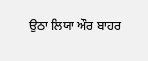ਉਠਾ ਲਿਯਾ ਔਰ ਬਾਹਰ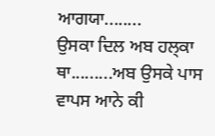ਆਗਯਾ........
ਉਸਕਾ ਦਿਲ ਅਬ ਹਲ੍ਕਾ ਥਾ.........ਅਬ ਉਸਕੇ ਪਾਸ ਵਾਪਸ ਆਨੇ ਕੀ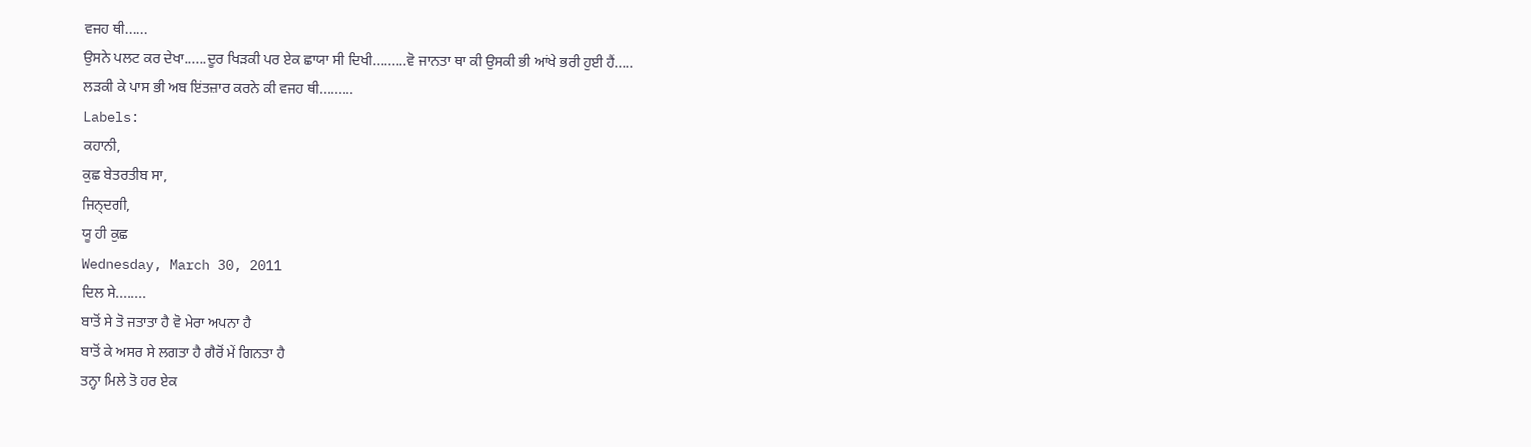ਵਜਹ ਥੀ......
ਉਸਨੇ ਪਲਟ ਕਰ ਦੇਖਾ......ਦੂਰ ਖਿਡ਼ਕੀ ਪਰ ਏਕ ਛਾਯਾ ਸੀ ਦਿਖੀ.........ਵੋ ਜਾਨਤਾ ਥਾ ਕੀ ਉਸਕੀ ਭੀ ਆਂਖੇ ਭਰੀ ਹੁਈ ਹੈਂ.....
ਲੜਕੀ ਕੇ ਪਾਸ ਭੀ ਅਬ ਇਂਤਜ਼ਾਰ ਕਰਨੇ ਕੀ ਵਜਹ ਥੀ.........
Labels:
ਕਹਾਨੀ,
ਕੁਛ ਬੇਤਰਤੀਬ ਸਾ,
ਜਿਨ੍ਦਗੀ,
ਯੂ ਹੀ ਕੁਛ
Wednesday, March 30, 2011
ਦਿਲ ਸੇ........
ਬਾਤੋਂ ਸੇ ਤੋ ਜਤਾਤਾ ਹੈ ਵੋ ਮੇਰਾ ਅਪਨਾ ਹੈ
ਬਾਤੋਂ ਕੇ ਅਸਰ ਸੇ ਲਗਤਾ ਹੈ ਗੈਰੋਂ ਮੇਂ ਗਿਨਤਾ ਹੈ
ਤਨ੍ਹਾ ਮਿਲੇ ਤੋ ਹਰ ਏਕ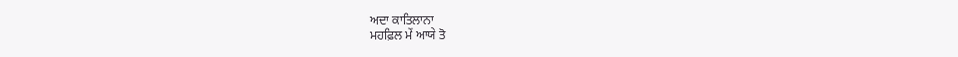ਅਦਾ ਕਾਤਿਲਾਨਾ
ਮਹਫ਼ਿਲ ਮੇਂ ਆਯੇ ਤੋ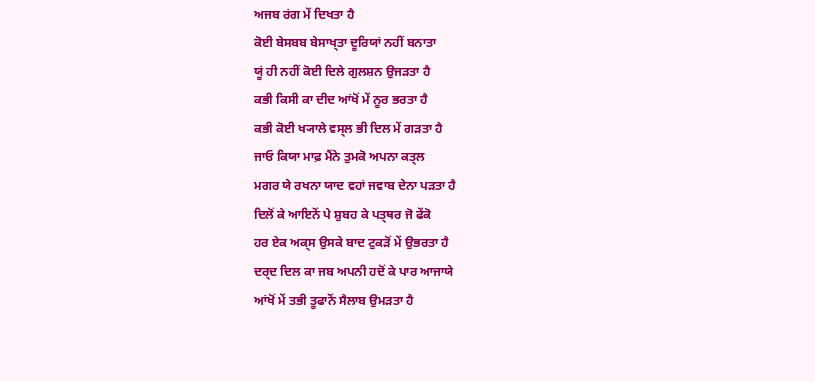ਅਜਬ ਰਂਗ ਮੇਂ ਦਿਖਤਾ ਹੈ
ਕੋਈ ਬੇਸਬਬ ਬੇਸਾਖ੍ਤਾ ਦੂਰਿਯਾਂ ਨਹੀਂ ਬਨਾਤਾ
ਯੂਂ ਹੀ ਨਹੀਂ ਕੋਈ ਦਿਲੇ ਗੁਲਸ਼ਨ ਉਜਡ਼ਤਾ ਹੈ
ਕਭੀ ਕਿਸੀ ਕਾ ਦੀਦ ਆਂਖੋਂ ਮੇਂ ਨੂਰ ਭਰਤਾ ਹੈ
ਕਭੀ ਕੋਈ ਖ੍ਯਾਲੇ ਵਸ੍ਲ ਭੀ ਦਿਲ ਮੇਂ ਗਡ਼ਤਾ ਹੈ
ਜਾਓ ਕਿਯਾ ਮਾਫ਼ ਮੈਂਨੇ ਤੁਮਕੋ ਅਪਨਾ ਕਤ੍ਲ
ਮਗਰ ਯੇ ਰਖਨਾ ਯਾਦ ਵਹਾਂ ਜਵਾਬ ਦੇਨਾ ਪਡ਼ਤਾ ਹੈ
ਦਿਲੋਂ ਕੇ ਆਇਨੋਂ ਪੇ ਸ਼ੁਬਹ ਕੇ ਪਤ੍ਥਰ ਜੋ ਫੇਂਕੋ
ਹਰ ਏਕ ਅਕ੍ਸ ਉਸਕੇ ਬਾਦ ਟੁਕੜੋਂ ਮੇਂ ਉਭਰਤਾ ਹੈ
ਦਰ੍ਦ ਦਿਲ ਕਾ ਜਬ ਅਪਨੀ ਹਦੋਂ ਕੇ ਪਾਰ ਆਜਾਯੇ
ਆਂਖੋਂ ਮੇਂ ਤਭੀ ਤੂਫਾਨੋਂ ਸੈਲਾਬ ਉਮੜਤਾ ਹੈ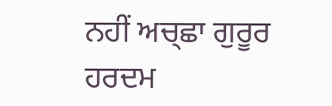ਨਹੀਂ ਅਚ੍ਛਾ ਗੁਰੂਰ ਹਰਦਮ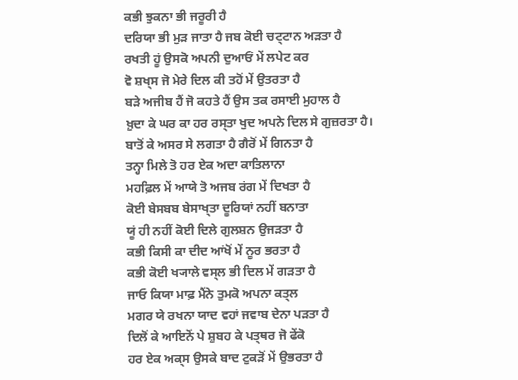ਕਭੀ ਝੁਕਨਾ ਭੀ ਜਰੂਰੀ ਹੈ
ਦਰਿਯਾ ਭੀ ਮੁੜ ਜਾਤਾ ਹੈ ਜਬ ਕੋਈ ਚਟ੍ਟਾਨ ਅਡ਼ਤਾ ਹੈ
ਰਖਤੀ ਹੂਂ ਉਸਕੋ ਅਪਨੀ ਦੁਆਓਂ ਮੇਂ ਲਪੇਟ ਕਰ
ਵੋ ਸ਼ਖ੍ਸ ਜੋ ਮੇਰੇ ਦਿਲ ਕੀ ਤਹੋਂ ਮੇਂ ਉਤਰਤਾ ਹੈ
ਬਡ਼ੇ ਅਜੀਬ ਹੈਂ ਜੋ ਕਹਤੇ ਹੈਂ ਉਸ ਤਕ ਰਸਾਈ ਮੁਹਾਲ ਹੈ
ਖ਼ੁਦਾ ਕੇ ਘਰ ਕਾ ਹਰ ਰਸ੍ਤਾ ਖੁਦ ਅਪਨੇ ਦਿਲ ਸੇ ਗੁਜ਼ਰਤਾ ਹੈ।
ਬਾਤੋਂ ਕੇ ਅਸਰ ਸੇ ਲਗਤਾ ਹੈ ਗੈਰੋਂ ਮੇਂ ਗਿਨਤਾ ਹੈ
ਤਨ੍ਹਾ ਮਿਲੇ ਤੋ ਹਰ ਏਕ ਅਦਾ ਕਾਤਿਲਾਨਾ
ਮਹਫ਼ਿਲ ਮੇਂ ਆਯੇ ਤੋ ਅਜਬ ਰਂਗ ਮੇਂ ਦਿਖਤਾ ਹੈ
ਕੋਈ ਬੇਸਬਬ ਬੇਸਾਖ੍ਤਾ ਦੂਰਿਯਾਂ ਨਹੀਂ ਬਨਾਤਾ
ਯੂਂ ਹੀ ਨਹੀਂ ਕੋਈ ਦਿਲੇ ਗੁਲਸ਼ਨ ਉਜਡ਼ਤਾ ਹੈ
ਕਭੀ ਕਿਸੀ ਕਾ ਦੀਦ ਆਂਖੋਂ ਮੇਂ ਨੂਰ ਭਰਤਾ ਹੈ
ਕਭੀ ਕੋਈ ਖ੍ਯਾਲੇ ਵਸ੍ਲ ਭੀ ਦਿਲ ਮੇਂ ਗਡ਼ਤਾ ਹੈ
ਜਾਓ ਕਿਯਾ ਮਾਫ਼ ਮੈਂਨੇ ਤੁਮਕੋ ਅਪਨਾ ਕਤ੍ਲ
ਮਗਰ ਯੇ ਰਖਨਾ ਯਾਦ ਵਹਾਂ ਜਵਾਬ ਦੇਨਾ ਪਡ਼ਤਾ ਹੈ
ਦਿਲੋਂ ਕੇ ਆਇਨੋਂ ਪੇ ਸ਼ੁਬਹ ਕੇ ਪਤ੍ਥਰ ਜੋ ਫੇਂਕੋ
ਹਰ ਏਕ ਅਕ੍ਸ ਉਸਕੇ ਬਾਦ ਟੁਕੜੋਂ ਮੇਂ ਉਭਰਤਾ ਹੈ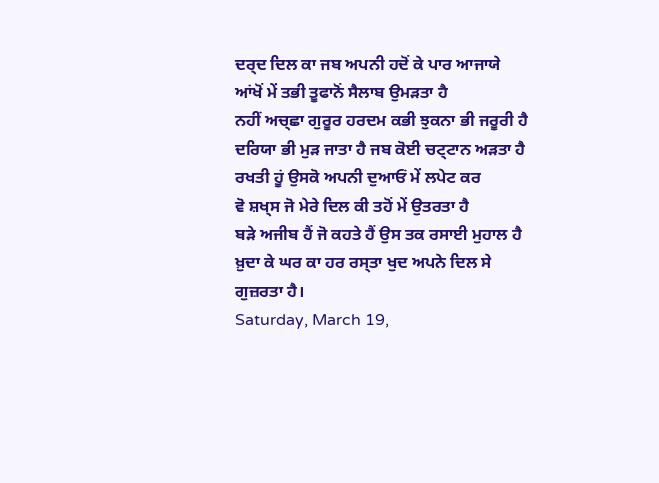ਦਰ੍ਦ ਦਿਲ ਕਾ ਜਬ ਅਪਨੀ ਹਦੋਂ ਕੇ ਪਾਰ ਆਜਾਯੇ
ਆਂਖੋਂ ਮੇਂ ਤਭੀ ਤੂਫਾਨੋਂ ਸੈਲਾਬ ਉਮੜਤਾ ਹੈ
ਨਹੀਂ ਅਚ੍ਛਾ ਗੁਰੂਰ ਹਰਦਮ ਕਭੀ ਝੁਕਨਾ ਭੀ ਜਰੂਰੀ ਹੈ
ਦਰਿਯਾ ਭੀ ਮੁੜ ਜਾਤਾ ਹੈ ਜਬ ਕੋਈ ਚਟ੍ਟਾਨ ਅਡ਼ਤਾ ਹੈ
ਰਖਤੀ ਹੂਂ ਉਸਕੋ ਅਪਨੀ ਦੁਆਓਂ ਮੇਂ ਲਪੇਟ ਕਰ
ਵੋ ਸ਼ਖ੍ਸ ਜੋ ਮੇਰੇ ਦਿਲ ਕੀ ਤਹੋਂ ਮੇਂ ਉਤਰਤਾ ਹੈ
ਬਡ਼ੇ ਅਜੀਬ ਹੈਂ ਜੋ ਕਹਤੇ ਹੈਂ ਉਸ ਤਕ ਰਸਾਈ ਮੁਹਾਲ ਹੈ
ਖ਼ੁਦਾ ਕੇ ਘਰ ਕਾ ਹਰ ਰਸ੍ਤਾ ਖੁਦ ਅਪਨੇ ਦਿਲ ਸੇ ਗੁਜ਼ਰਤਾ ਹੈ।
Saturday, March 19,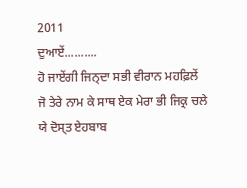2011
ਦੁਆਏਂ..........
ਹੋ ਜਾਏਂਗੀ ਜਿਨ੍ਦਾ ਸਭੀ ਵੀਰਾਨ ਮਹਫ਼ਿਲੇਂ
ਜੋ ਤੇਰੇ ਨਾਮ ਕੇ ਸਾਥ ਏਕ ਮੇਰਾ ਭੀ ਜਿਕ੍ਰ ਚਲੇ
ਯੇ ਦੋਸ੍ਤ ਏਹਬਾਬ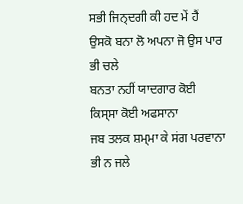ਸਭੀ ਜਿਨ੍ਦਗੀ ਕੀ ਹਦ ਮੇਂ ਹੈਂ
ਉਸਕੋ ਬਨਾ ਲੋ ਅਪਨਾ ਜੋ ਉਸ ਪਾਰ ਭੀ ਚਲੇ
ਬਨਤਾ ਨਹੀਂ ਯਾਦਗਾਰ ਕੋਈ ਕਿਸ੍ਸਾ ਕੋਈ ਅਫਸਾਨਾ
ਜਬ ਤਲਕ ਸ਼ਮ੍ਮਾ ਕੇ ਸਂਗ ਪਰਵਾਨਾ ਭੀ ਨ ਜਲੇ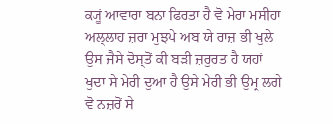ਕ੍ਯੂਂ ਆਵਾਰਾ ਬਨਾ ਫਿਰਤਾ ਹੈ ਵੋ ਮੇਰਾ ਮਸੀਹਾ
ਅਲ੍ਲਾਹ ਜ਼ਰਾ ਮੁਝਪੇ ਅਬ ਯੇ ਰਾਜ਼ ਭੀ ਖੁਲੇ
ਉਸ ਜੈਸੇ ਦੋਸ੍ਤੋਂ ਕੀ ਬਡ਼ੀ ਜ਼ਰੁਰਤ ਹੈ ਯਹਾਂ
ਖੁਦਾ ਸੇ ਮੇਰੀ ਦੁਆ ਹੈ ਉਸੇ ਮੇਰੀ ਭੀ ਉਮ੍ਰ ਲਗੇ
ਵੋ ਨਜ਼ਰੋਂ ਸੇ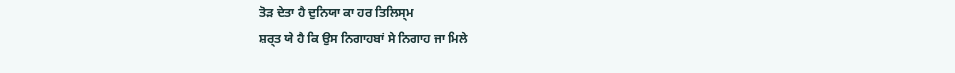ਤੋੜ ਦੇਤਾ ਹੈ ਦੁਨਿਯਾ ਕਾ ਹਰ ਤਿਲਿਸ੍ਮ
ਸ਼ਰ੍ਤ ਯੇ ਹੈ ਕਿ ਉਸ ਨਿਗਾਹਬਾਂ ਸੇ ਨਿਗਾਹ ਜਾ ਮਿਲੇ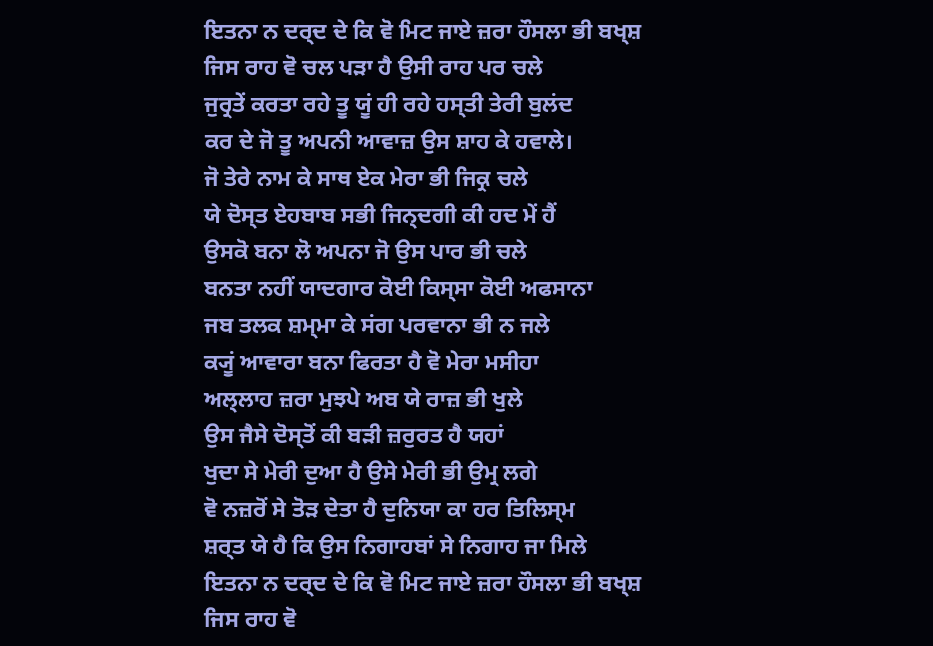ਇਤਨਾ ਨ ਦਰ੍ਦ ਦੇ ਕਿ ਵੋ ਮਿਟ ਜਾਏ ਜ਼ਰਾ ਹੌਸਲਾ ਭੀ ਬਖ੍ਸ਼
ਜਿਸ ਰਾਹ ਵੋ ਚਲ ਪਡ਼ਾ ਹੈ ਉਸੀ ਰਾਹ ਪਰ ਚਲੇ
ਜੁਰ੍ਰਤੇਂ ਕਰਤਾ ਰਹੇ ਤੂ ਯੂਂ ਹੀ ਰਹੇ ਹਸ੍ਤੀ ਤੇਰੀ ਬੁਲਂਦ
ਕਰ ਦੇ ਜੋ ਤੂ ਅਪਨੀ ਆਵਾਜ਼ ਉਸ ਸ਼ਾਹ ਕੇ ਹਵਾਲੇ।
ਜੋ ਤੇਰੇ ਨਾਮ ਕੇ ਸਾਥ ਏਕ ਮੇਰਾ ਭੀ ਜਿਕ੍ਰ ਚਲੇ
ਯੇ ਦੋਸ੍ਤ ਏਹਬਾਬ ਸਭੀ ਜਿਨ੍ਦਗੀ ਕੀ ਹਦ ਮੇਂ ਹੈਂ
ਉਸਕੋ ਬਨਾ ਲੋ ਅਪਨਾ ਜੋ ਉਸ ਪਾਰ ਭੀ ਚਲੇ
ਬਨਤਾ ਨਹੀਂ ਯਾਦਗਾਰ ਕੋਈ ਕਿਸ੍ਸਾ ਕੋਈ ਅਫਸਾਨਾ
ਜਬ ਤਲਕ ਸ਼ਮ੍ਮਾ ਕੇ ਸਂਗ ਪਰਵਾਨਾ ਭੀ ਨ ਜਲੇ
ਕ੍ਯੂਂ ਆਵਾਰਾ ਬਨਾ ਫਿਰਤਾ ਹੈ ਵੋ ਮੇਰਾ ਮਸੀਹਾ
ਅਲ੍ਲਾਹ ਜ਼ਰਾ ਮੁਝਪੇ ਅਬ ਯੇ ਰਾਜ਼ ਭੀ ਖੁਲੇ
ਉਸ ਜੈਸੇ ਦੋਸ੍ਤੋਂ ਕੀ ਬਡ਼ੀ ਜ਼ਰੁਰਤ ਹੈ ਯਹਾਂ
ਖੁਦਾ ਸੇ ਮੇਰੀ ਦੁਆ ਹੈ ਉਸੇ ਮੇਰੀ ਭੀ ਉਮ੍ਰ ਲਗੇ
ਵੋ ਨਜ਼ਰੋਂ ਸੇ ਤੋੜ ਦੇਤਾ ਹੈ ਦੁਨਿਯਾ ਕਾ ਹਰ ਤਿਲਿਸ੍ਮ
ਸ਼ਰ੍ਤ ਯੇ ਹੈ ਕਿ ਉਸ ਨਿਗਾਹਬਾਂ ਸੇ ਨਿਗਾਹ ਜਾ ਮਿਲੇ
ਇਤਨਾ ਨ ਦਰ੍ਦ ਦੇ ਕਿ ਵੋ ਮਿਟ ਜਾਏ ਜ਼ਰਾ ਹੌਸਲਾ ਭੀ ਬਖ੍ਸ਼
ਜਿਸ ਰਾਹ ਵੋ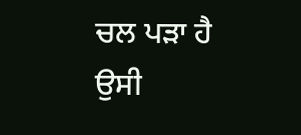ਚਲ ਪਡ਼ਾ ਹੈ ਉਸੀ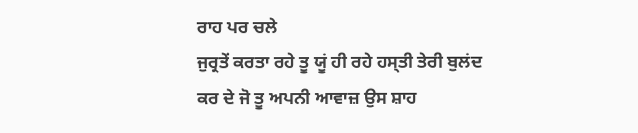ਰਾਹ ਪਰ ਚਲੇ
ਜੁਰ੍ਰਤੇਂ ਕਰਤਾ ਰਹੇ ਤੂ ਯੂਂ ਹੀ ਰਹੇ ਹਸ੍ਤੀ ਤੇਰੀ ਬੁਲਂਦ
ਕਰ ਦੇ ਜੋ ਤੂ ਅਪਨੀ ਆਵਾਜ਼ ਉਸ ਸ਼ਾਹ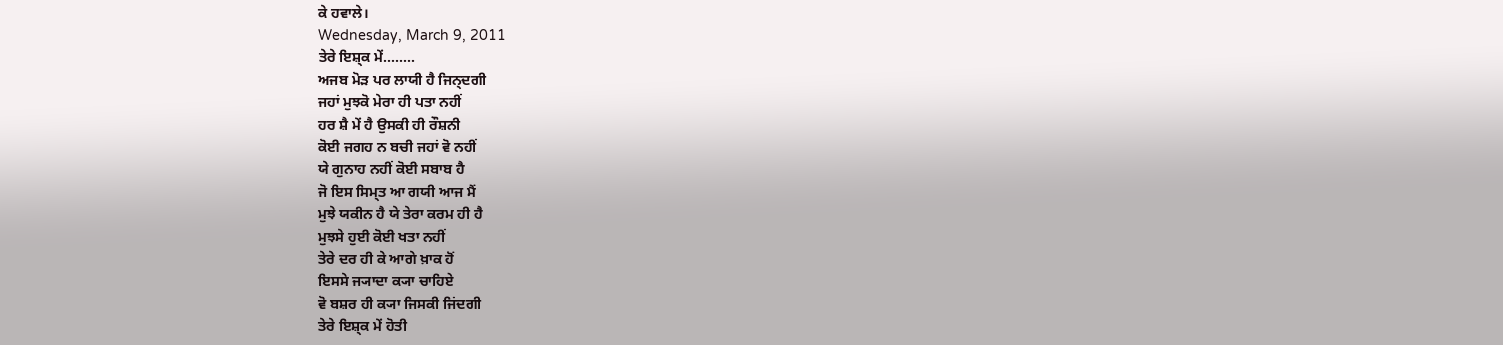ਕੇ ਹਵਾਲੇ।
Wednesday, March 9, 2011
ਤੇਰੇ ਇਸ਼੍ਕ ਮੇਂ........
ਅਜਬ ਮੋਡ਼ ਪਰ ਲਾਯੀ ਹੈ ਜਿਨ੍ਦਗੀ
ਜਹਾਂ ਮੁਝਕੋ ਮੇਰਾ ਹੀ ਪਤਾ ਨਹੀਂ
ਹਰ ਸ਼ੈ ਮੇਂ ਹੈ ਉਸਕੀ ਹੀ ਰੌਸ਼ਨੀ
ਕੋਈ ਜਗਹ ਨ ਬਚੀ ਜਹਾਂ ਵੋ ਨਹੀਂ
ਯੇ ਗੁਨਾਹ ਨਹੀਂ ਕੋਈ ਸਬਾਬ ਹੈ
ਜੋ ਇਸ ਸਿਮ੍ਤ ਆ ਗਯੀ ਆਜ ਮੈਂ
ਮੁਝੇ ਯਕੀਨ ਹੈ ਯੇ ਤੇਰਾ ਕਰਮ ਹੀ ਹੈ
ਮੁਝਸੇ ਹੁਈ ਕੋਈ ਖਤਾ ਨਹੀਂ
ਤੇਰੇ ਦਰ ਹੀ ਕੇ ਆਗੇ ਖ਼ਾਕ ਹੋਂ
ਇਸਸੇ ਜ੍ਯਾਦਾ ਕ੍ਯਾ ਚਾਹਿਏ
ਵੋ ਬਸ਼ਰ ਹੀ ਕ੍ਯਾ ਜਿਸਕੀ ਜਿਂਦਗੀ
ਤੇਰੇ ਇਸ਼੍ਕ ਮੇਂ ਹੋਤੀ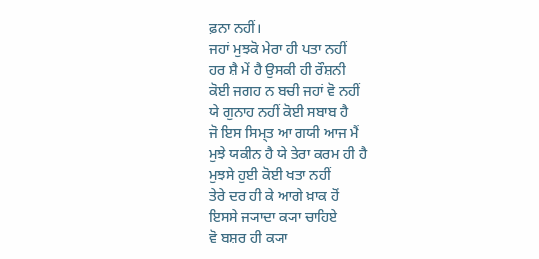ਫ਼ਨਾ ਨਹੀਂ।
ਜਹਾਂ ਮੁਝਕੋ ਮੇਰਾ ਹੀ ਪਤਾ ਨਹੀਂ
ਹਰ ਸ਼ੈ ਮੇਂ ਹੈ ਉਸਕੀ ਹੀ ਰੌਸ਼ਨੀ
ਕੋਈ ਜਗਹ ਨ ਬਚੀ ਜਹਾਂ ਵੋ ਨਹੀਂ
ਯੇ ਗੁਨਾਹ ਨਹੀਂ ਕੋਈ ਸਬਾਬ ਹੈ
ਜੋ ਇਸ ਸਿਮ੍ਤ ਆ ਗਯੀ ਆਜ ਮੈਂ
ਮੁਝੇ ਯਕੀਨ ਹੈ ਯੇ ਤੇਰਾ ਕਰਮ ਹੀ ਹੈ
ਮੁਝਸੇ ਹੁਈ ਕੋਈ ਖਤਾ ਨਹੀਂ
ਤੇਰੇ ਦਰ ਹੀ ਕੇ ਆਗੇ ਖ਼ਾਕ ਹੋਂ
ਇਸਸੇ ਜ੍ਯਾਦਾ ਕ੍ਯਾ ਚਾਹਿਏ
ਵੋ ਬਸ਼ਰ ਹੀ ਕ੍ਯਾ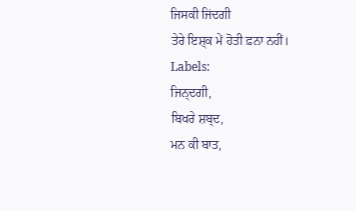ਜਿਸਕੀ ਜਿਂਦਗੀ
ਤੇਰੇ ਇਸ਼੍ਕ ਮੇਂ ਹੋਤੀ ਫ਼ਨਾ ਨਹੀਂ।
Labels:
ਜਿਨ੍ਦਗੀ,
ਬਿਖਰੇ ਸ਼ਬ੍ਦ,
ਮਨ ਕੀ ਬਾਤ,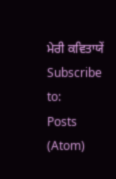ਮੇਰੀ ਕਵਿਤਾਯੇਂ
Subscribe to:
Posts (Atom)